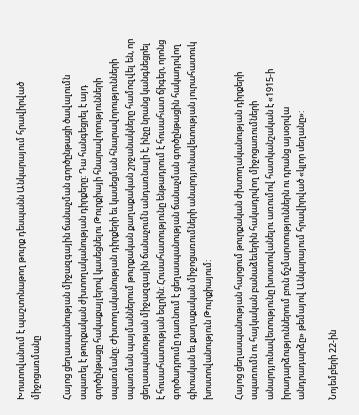Խոստովանում է պաշտոնաթող թուրք դեսպանն Անկարայում հրավիրված միջոցառմանը

Հայոց ցեղասպանության միջազգային ճանաչման գործընթացի ծավալումն սպառել է թուրքական ժխտողականության դիրքերը: Դա հանգեցրել է այդ գործընթացը հակաքայլերով կասեցնելու Թուրքիայի հնարավորությունների սպառմանը: Ժխտողականության դիրքերի եւ կասեցման հնարավորությունների սպառման պայմաններում թուրքական քաղաքական շրջանակները համոզվել են, որ ցեղասպանության միջազգային ճանաչումն անդառնալի է, ինչը նրանց կանգնեցրել է հուսահատության եզրին: Հուսահատությունը ենթադրում է հուսահատ ճիգեր, որոնց գործադրումը դառնում է ցեղասպանության ճանաչման գործընթացին հակադրվող գիտական եւ քաղաքական միջոցառումների անարդյունավետության յուրահատուկ խոստովանություն Թուրքիայում:

Հայոց ցեղասպանության հարցում թուրքական ժխտողականության դիրքերի սպառումն ու հայկական բանաձեւերին հակադրվող միջոցառումների անարդյունավետությունը խոստովանելու առումով հատկանշական է «1915-ի իրադարձություններում բուն ճշմարտություններն ու դրանց այսօրվա անդրադարձը» թեմայով Անկարայում հրավիրված «կլոր սեղանը»:

Նոյեմբերի 22-ին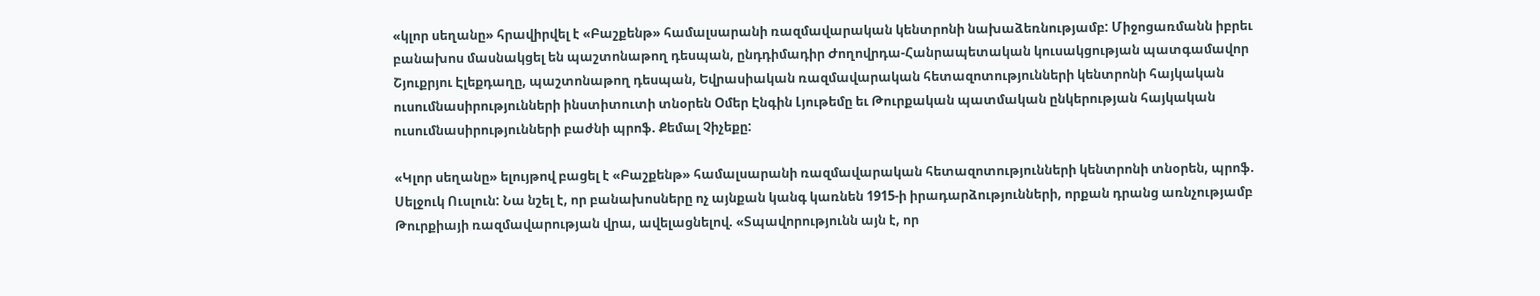«կլոր սեղանը» հրավիրվել է «Բաշքենթ» համալսարանի ռազմավարական կենտրոնի նախաձեռնությամբ: Միջոցառմանն իբրեւ բանախոս մասնակցել են պաշտոնաթող դեսպան, ընդդիմադիր Ժողովրդա-Հանրապետական կուսակցության պատգամավոր Շյուքրյու Էլեքդաղը, պաշտոնաթող դեսպան, Եվրասիական ռազմավարական հետազոտությունների կենտրոնի հայկական ուսումնասիրությունների ինստիտուտի տնօրեն Օմեր Էնգին Լյութեմը եւ Թուրքական պատմական ընկերության հայկական ուսումնասիրությունների բաժնի պրոֆ. Քեմալ Չիչեքը:

«Կլոր սեղանը» ելույթով բացել է «Բաշքենթ» համալսարանի ռազմավարական հետազոտությունների կենտրոնի տնօրեն, պրոֆ. Սելջուկ Ուսլուն: Նա նշել է, որ բանախոսները ոչ այնքան կանգ կառնեն 1915-ի իրադարձությունների, որքան դրանց առնչությամբ Թուրքիայի ռազմավարության վրա, ավելացնելով. «Տպավորությունն այն է, որ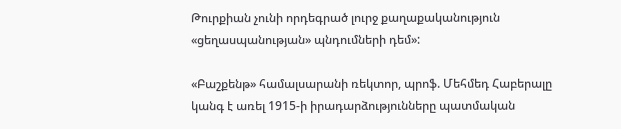Թուրքիան չունի որդեգրած լուրջ քաղաքականություն «ցեղասպանության» պնդումների դեմ»:

«Բաշքենթ» համալսարանի ռեկտոր, պրոֆ. Մեհմեդ Հաբերալը կանգ է առել 1915-ի իրադարձությունները պատմական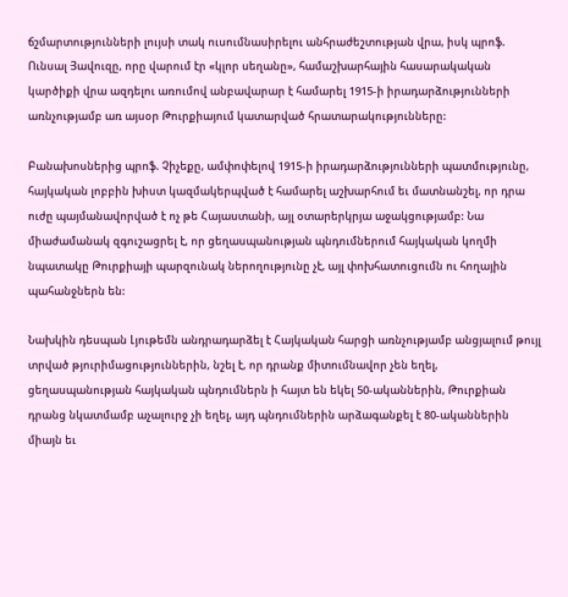ճշմարտությունների լույսի տակ ուսումնասիրելու անհրաժեշտության վրա, իսկ պրոֆ. Ունսալ Յավուզը, որը վարում էր «կլոր սեղանը», համաշխարհային հասարակական կարծիքի վրա ազդելու առումով անբավարար է համարել 1915-ի իրադարձությունների առնչությամբ առ այսօր Թուրքիայում կատարված հրատարակությունները:

Բանախոսներից պրոֆ. Չիչեքը, ամփոփելով 1915-ի իրադարձությունների պատմությունը, հայկական լոբբին խիստ կազմակերպված է համարել աշխարհում եւ մատնանշել, որ դրա ուժը պայմանավորված է ոչ թե Հայաստանի, այլ օտարերկրյա աջակցությամբ: Նա միաժամանակ զգուշացրել է, որ ցեղասպանության պնդումներում հայկական կողմի նպատակը Թուրքիայի պարզունակ ներողությունը չէ, այլ փոխհատուցումն ու հողային պահանջներն են:

Նախկին դեսպան Լյութեմն անդրադարձել է Հայկական հարցի առնչությամբ անցյալում թույլ տրված թյուրիմացություններին, նշել է, որ դրանք միտումնավոր չեն եղել, ցեղասպանության հայկական պնդումներն ի հայտ են եկել 50-ականներին, Թուրքիան դրանց նկատմամբ աչալուրջ չի եղել, այդ պնդումներին արձագանքել է 80-ականներին միայն եւ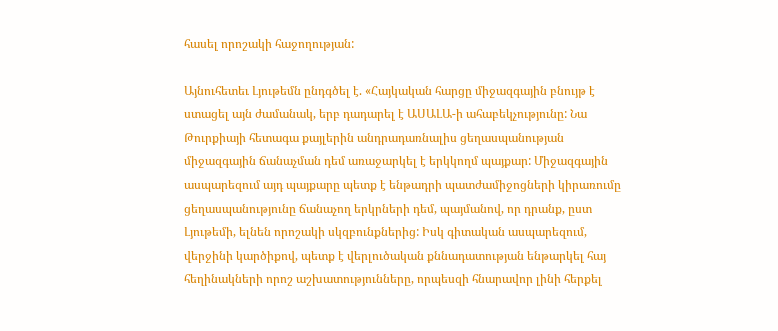հասել որոշակի հաջողության:

Այնուհետեւ Լյութեմն ընդգծել է. «Հայկական հարցը միջազգային բնույթ է ստացել այն ժամանակ, երբ դադարել է ԱՍԱԼԱ-ի ահաբեկչությունը: Նա Թուրքիայի հետագա քայլերին անդրադառնալիս ցեղասպանության միջազգային ճանաչման դեմ առաջարկել է երկկողմ պայքար: Միջազգային ասպարեզում այդ պայքարը պետք է ենթադրի պատժամիջոցների կիրառումը ցեղասպանությունը ճանաչող երկրների դեմ, պայմանով, որ դրանք, ըստ Լյութեմի, ելնեն որոշակի սկզբունքներից: Իսկ գիտական ասպարեզում, վերջինի կարծիքով, պետք է վերլուծական քննադատության ենթարկել հայ հեղինակների որոշ աշխատությունները, որպեսզի հնարավոր լինի հերքել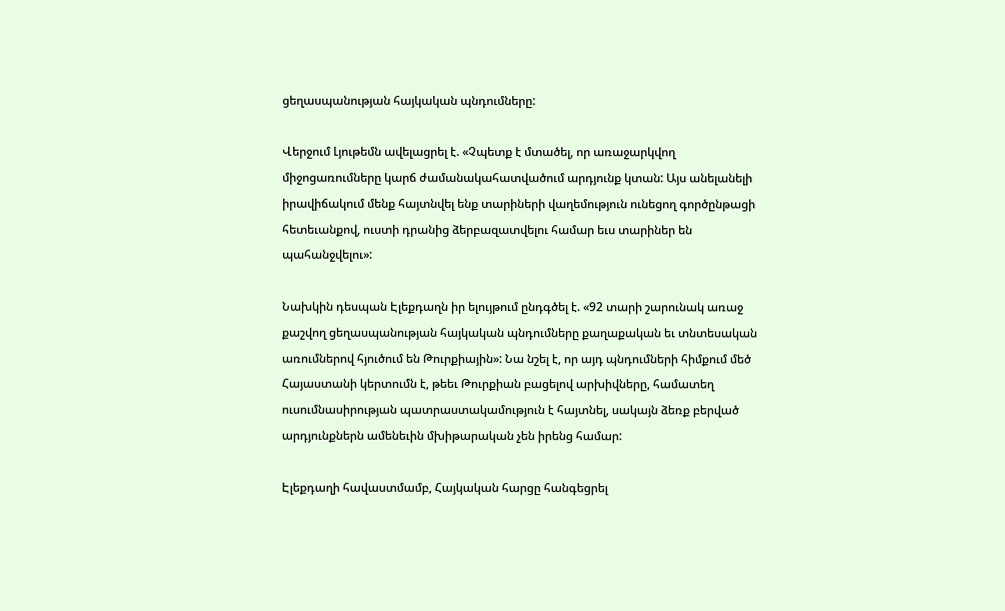ցեղասպանության հայկական պնդումները:

Վերջում Լյութեմն ավելացրել է. «Չպետք է մտածել, որ առաջարկվող միջոցառումները կարճ ժամանակահատվածում արդյունք կտան: Այս անելանելի իրավիճակում մենք հայտնվել ենք տարիների վաղեմություն ունեցող գործընթացի հետեւանքով, ուստի դրանից ձերբազատվելու համար եւս տարիներ են պահանջվելու»:

Նախկին դեսպան Էլեքդաղն իր ելույթում ընդգծել է. «92 տարի շարունակ առաջ քաշվող ցեղասպանության հայկական պնդումները քաղաքական եւ տնտեսական առումներով հյուծում են Թուրքիային»: Նա նշել է, որ այդ պնդումների հիմքում մեծ Հայաստանի կերտումն է, թեեւ Թուրքիան բացելով արխիվները, համատեղ ուսումնասիրության պատրաստակամություն է հայտնել, սակայն ձեռք բերված արդյունքներն ամենեւին մխիթարական չեն իրենց համար:

Էլեքդաղի հավաստմամբ, Հայկական հարցը հանգեցրել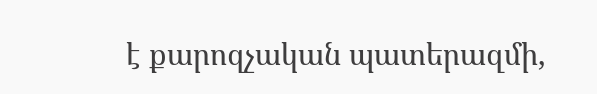է քարոզչական պատերազմի,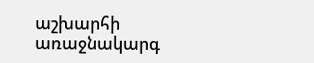աշխարհի առաջնակարգ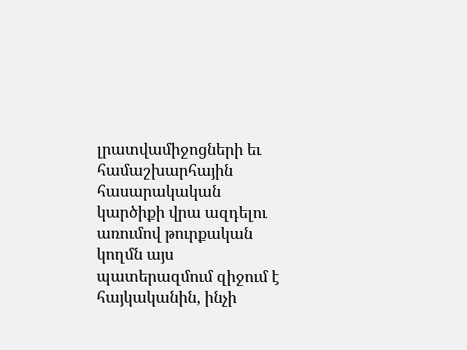լրատվամիջոցների եւ համաշխարհային հասարակական կարծիքի վրա ազդելու առումով թուրքական կողմն այս պատերազմում զիջում է հայկականին, ինչի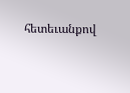հետեւանքով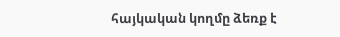հայկական կողմը ձեռք է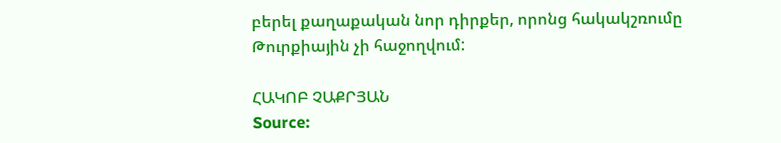բերել քաղաքական նոր դիրքեր, որոնց հակակշռումը Թուրքիային չի հաջողվում:

ՀԱԿՈԲ ՉԱՔՐՅԱՆ
Source: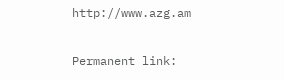http://www.azg.am

Permanent link: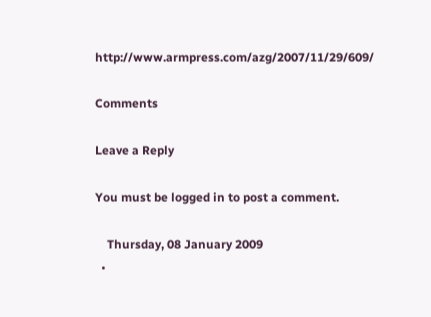http://www.armpress.com/azg/2007/11/29/609/

Comments

Leave a Reply

You must be logged in to post a comment.

    Thursday, 08 January 2009
  •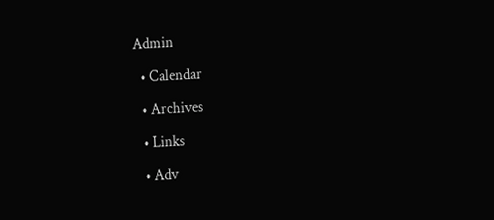Admin

  • Calendar

  • Archives

  • Links

  • Adv